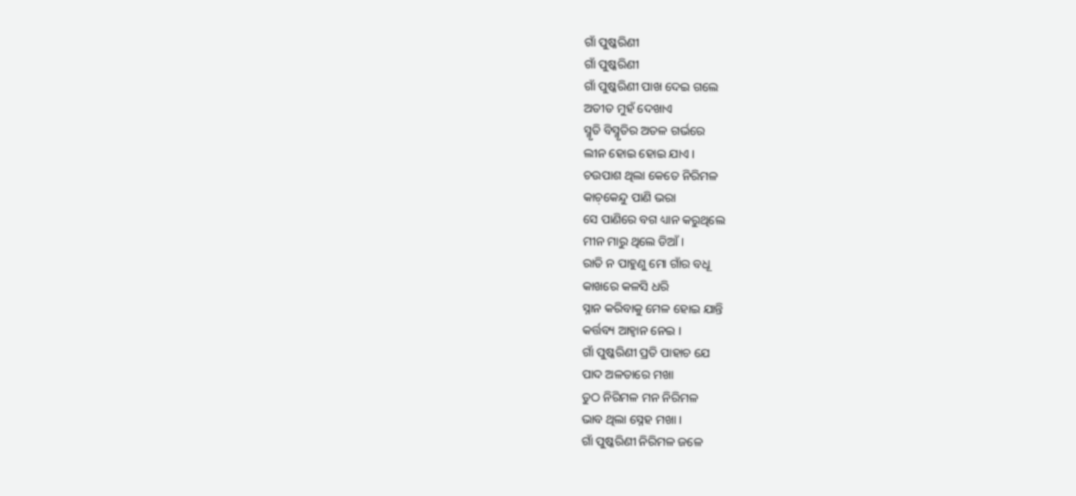ଗାଁ ପୁଷ୍କରିଣୀ
ଗାଁ ପୁଷ୍କରିଣୀ
ଗାଁ ପୁଷ୍କରିଣୀ ପାଖ ଦେଇ ଗଲେ
ଅତୀତ ମୁହଁ ଦେଖାଏ
ସ୍ମୃତି ବିସ୍ମୃତିର ଅତଳ ଗର୍ଭରେ
ଲୀନ ହୋଇ ହୋଇ ଯାଏ ।
ଚଉପାଶ ଥିଲା କେତେ ନିରିମଳ
କାଚ଼କେନ୍ଦୁ ପାଣି ଭରା
ସେ ପାଣିରେ ବଗ ଧ୍ୟାନ କରୁଥିଲେ
ମୀନ ମାରୁ ଥିଲେ ଡିଆଁ ।
ରାତି ନ ପାହୁଣୁ ମୋ ଗାଁର ବଧୂ
କାଖରେ କଳସି ଧରି
ସ୍ନାନ କରିବାକୁ ମେଳ ହୋଇ ଯାନ୍ତି
କର୍ତ୍ତବ୍ୟ ଆହ୍ୱାନ ନେଇ ।
ଗାଁ ପୁଷ୍କରିଣୀ ପ୍ରତି ପାହାଚ ଯେ
ପାଦ ଅଳତାରେ ମଖା
ତୁଠ ନିରିମଳ ମନ ନିରିମଳ
ଭାବ ଥିଲା ସ୍ନେହ ମଖା ।
ଗାଁ ପୁଷ୍କରିଣୀ ନିରିମଳ ଜଳେ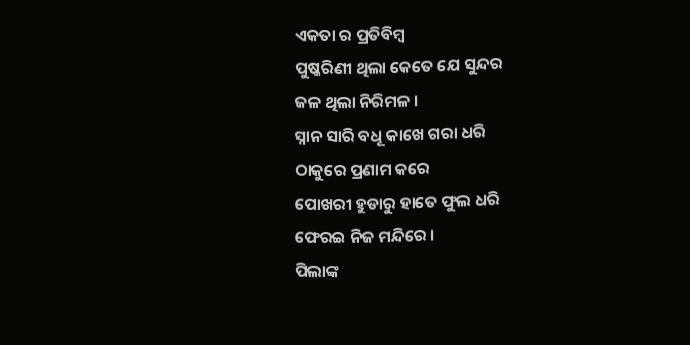ଏକତା ର ପ୍ରତିବିମ୍ବ
ପୁଷ୍କରିଣୀ ଥିଲା କେତେ ଯେ ସୁନ୍ଦର
ଜଳ ଥିଲା ନିରିମଳ ।
ସ୍ନାନ ସାରି ବଧୂ କାଖେ ଗରା ଧରି
ଠାକୁରେ ପ୍ରଣାମ କରେ
ପୋଖରୀ ହୁଡାରୁ ହାତେ ଫୁଲ ଧରି
ଫେରଇ ନିଜ ମନ୍ଦିରେ ।
ପିଲାଙ୍କ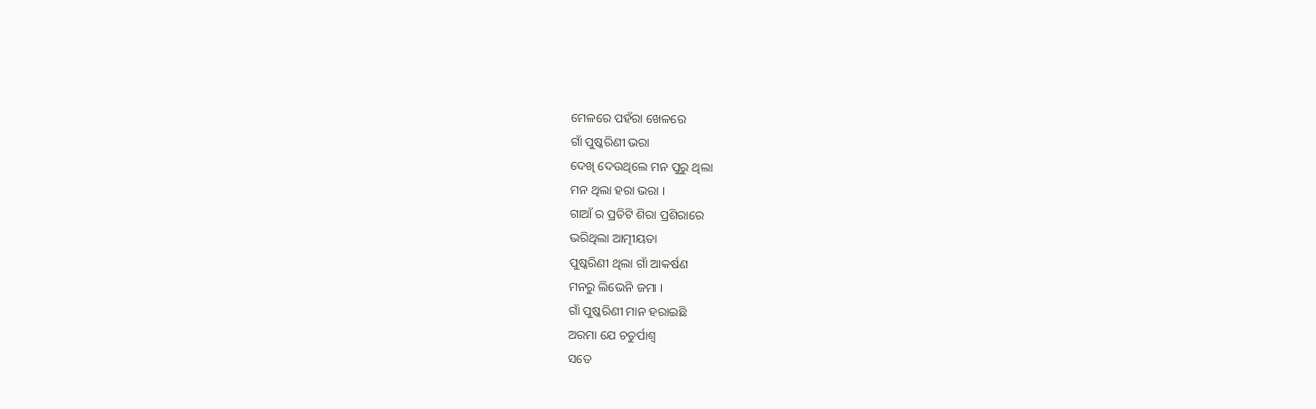ମେଳରେ ପହଁରା ଖେଳରେ
ଗାଁ ପୁଷ୍କରିଣୀ ଭରା
ଦେଖି ଦେଉଥିଲେ ମନ ପୁରୁ ଥିଲା
ମନ ଥିଲା ହରା ଭରା ।
ଗାଆଁ ର ପ୍ରତିଟି ଶିରା ପ୍ରଶିରାରେ
ଭରିଥିଲା ଆତ୍ମୀୟତା
ପୁଷ୍କରିଣୀ ଥିଲା ଗାଁ ଆକର୍ଷଣ
ମନରୁ ଲିଭେନି ଜମା ।
ଗାଁ ପୁଷ୍କରିଣୀ ମାନ ହରାଇଛି
ଅରମା ଯେ ଚତୁର୍ପାଶ୍ୱ
ସତେ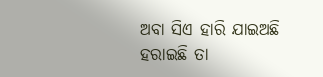ଅବା ସିଏ ହାରି ଯାଇଅଛି
ହରାଇଛି ତା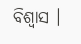ବିଶ୍ୱାସ ।